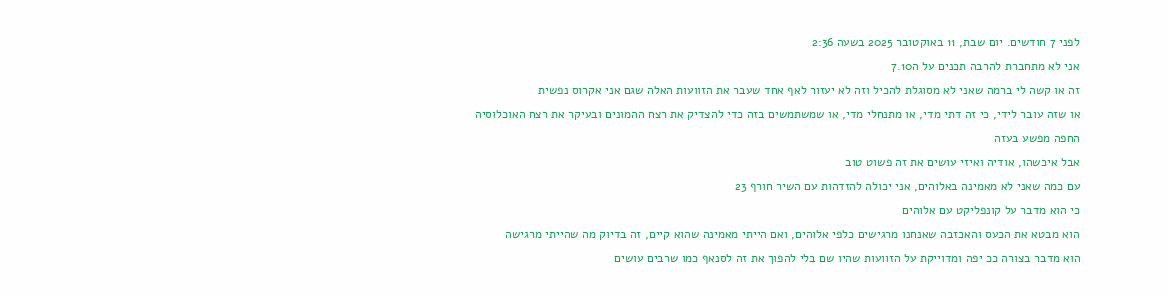לפני 7 חודשים. יום שבת, 11 באוקטובר 2025 בשעה 2:36
אני לא מתחברת להרבה תכנים על ה7.10
זה או קשה לי ברמה שאני לא מסוגלת להכיל וזה לא יעזור לאף אחד שעבר את הזוועות האלה שגם אני אקרוס נפשית
או שזה עובר לידי, כי זה דתי מדי, או מתנחלי מדי, או שמשתמשים בזה כדי להצדיק את רצח ההמונים ובעיקר את רצח האוכלוסיה החפה מפשע בעזה
אבל איכשהו, אודיה ואיזי עושים את זה פשוט טוב
עם כמה שאני לא מאמינה באלוהים, אני יכולה להזדהות עם השיר חורף 23
כי הוא מדבר על קונפליקט עם אלוהים
הוא מבטא את הכעס והאכזבה שאנחנו מרגישים כלפי אלוהים, ואם הייתי מאמינה שהוא קיים, זה בדיוק מה שהייתי מרגישה
הוא מדבר בצורה ככ יפה ומדוייקת על הזוועות שהיו שם בלי להפוך את זה לסנאף כמו שרבים עושים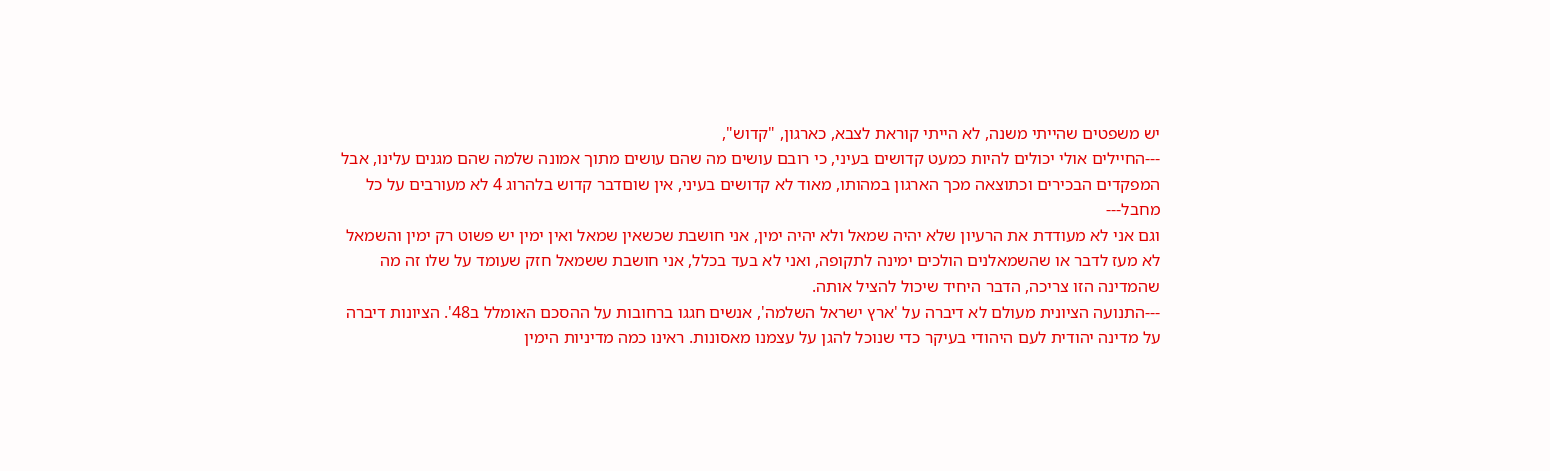יש משפטים שהייתי משנה, לא הייתי קוראת לצבא, כארגון, "קדוש",
---החיילים אולי יכולים להיות כמעט קדושים בעיני, כי רובם עושים מה שהם עושים מתוך אמונה שלמה שהם מגנים עלינו, אבל המפקדים הבכירים וכתוצאה מכך הארגון במהותו, מאוד לא קדושים בעיני, אין שוםדבר קדוש בלהרוג 4 לא מעורבים על כל מחבל---
וגם אני לא מעודדת את הרעיון שלא יהיה שמאל ולא יהיה ימין, אני חושבת שכשאין שמאל ואין ימין יש פשוט רק ימין והשמאל לא מעז לדבר או שהשמאלנים הולכים ימינה לתקופה, ואני לא בעד בכלל, אני חושבת ששמאל חזק שעומד על שלו זה מה שהמדינה הזו צריכה, הדבר היחיד שיכול להציל אותה.
---התנועה הציונית מעולם לא דיברה על 'ארץ ישראל השלמה', אנשים חגגו ברחובות על ההסכם האומלל ב48'. הציונות דיברה על מדינה יהודית לעם היהודי בעיקר כדי שנוכל להגן על עצמנו מאסונות. ראינו כמה מדיניות הימין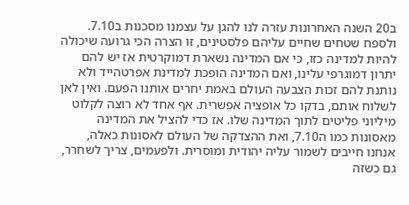ב20 השנה האחרונות עזרה לנו להגן על עצמנו מסכנות ב7.10. ולספח שטחים שחיים עליהם פלסטינים, זו הצרה הכי גרועה שיכולה להיות למדינה כזו, כי אם המדינה נשארת דמוקרטית אז יש להם יתרון דמוגרפי עלינו, ואם המדינה הופכת למדינת אפרטהייד ולא נותנת להם זכות הצבעה העולם באמת יחרים אותנו הפעם. ואין לאן לשלוח אותם, בדקו כל אופציה אפשרית. אף אחד לא רוצה לקלוט מיליוני פליטים לתוך המדינה שלו. אז כדי להציל את המדינה מאסונות כמו ה7.10, ואת ההצדקה של העולם לאסונות כאלה, אנחנו חייבים לשמור עליה יהודית ומוסרית. ולפעמים, צריך לשחרר, גם כשזה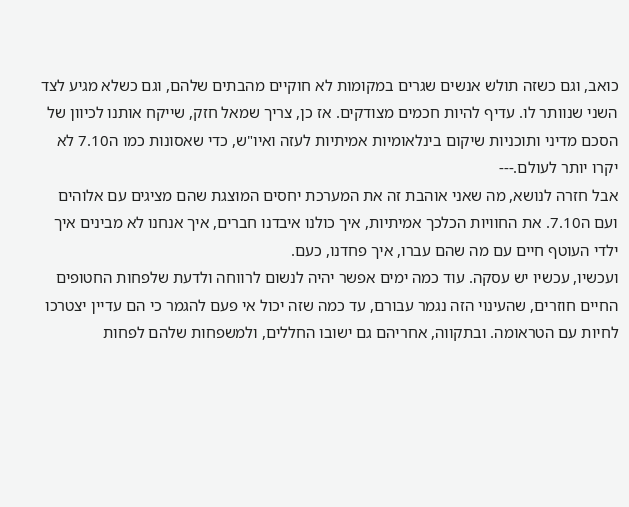כואב, וגם כשזה תולש אנשים שגרים במקומות לא חוקיים מהבתים שלהם, וגם כשלא מגיע לצד השני שנוותר לו. עדיף להיות חכמים מצודקים. אז כן, צריך שמאל חזק, שייקח אותנו לכיוון של הסכם מדיני ותוכניות שיקום בינלאומיות אמיתיות לעזה ואיו"ש, כדי שאסונות כמו ה7.10 לא יקרו יותר לעולם.---
אבל חזרה לנושא, מה שאני אוהבת זה את המערכת יחסים המוצגת שהם מציגים עם אלוהים ועם ה7.10. את החוויות הכלכך אמיתיות, איך כולנו איבדנו חברים, איך אנחנו לא מבינים איך ילדי העוטף חיים עם מה שהם עברו, איך פחדנו, כעם.
ועכשיו, עכשיו יש עסקה. עוד כמה ימים אפשר יהיה לנשום לרווחה ולדעת שלפחות החטופים החיים חוזרים, שהעינוי הזה נגמר עבורם, עד כמה שזה יכול אי פעם להגמר כי הם עדיין יצטרכו לחיות עם הטראומה. ובתקווה, אחריהם גם ישובו החללים, ולמשפחות שלהם לפחות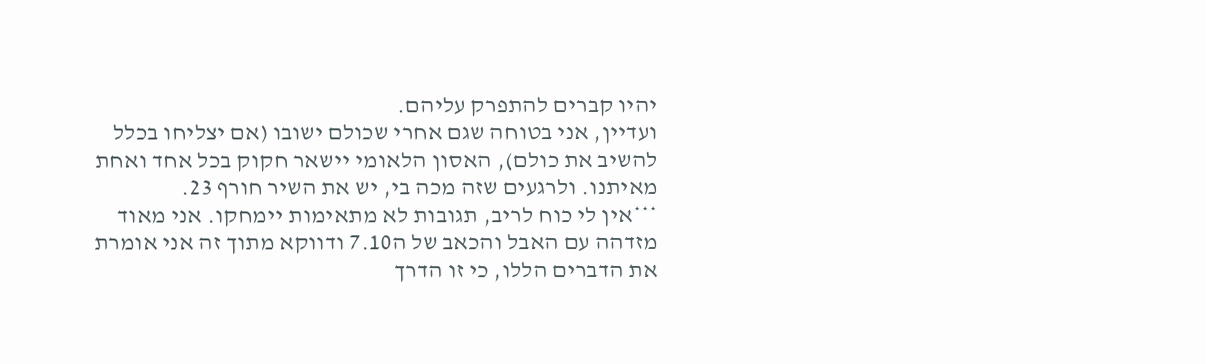יהיו קברים להתפרק עליהם.
ועדיין, אני בטוחה שגם אחרי שכולם ישובו (אם יצליחו בכלל להשיב את כולם), האסון הלאומי יישאר חקוק בכל אחד ואחת מאיתנו. ולרגעים שזה מכה בי, יש את השיר חורף 23.
***אין לי כוח לריב, תגובות לא מתאימות יימחקו. אני מאוד מזדהה עם האבל והכאב של ה7.10 ודווקא מתוך זה אני אומרת את הדברים הללו, כי זו הדרך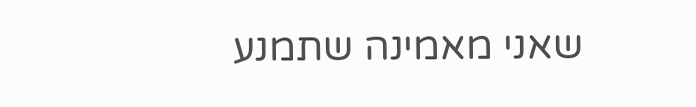שאני מאמינה שתמנע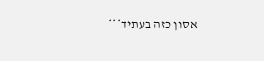אסון כזה בעתיד***